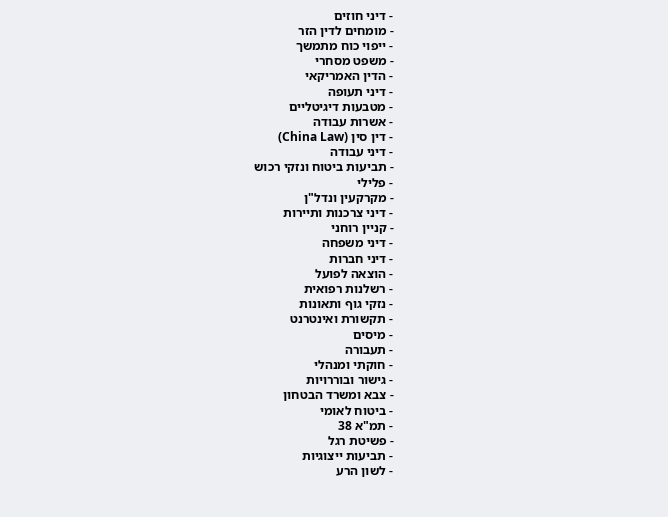- דיני חוזים
- מומחים לדין הזר
- ייפוי כוח מתמשך
- משפט מסחרי
- הדין האמריקאי
- דיני תעופה
- מטבעות דיגיטליים
- אשרות עבודה
- דין סין (China Law)
- דיני עבודה
- תביעות ביטוח ונזקי רכוש
- פלילי
- מקרקעין ונדל"ן
- דיני צרכנות ותיירות
- קניין רוחני
- דיני משפחה
- דיני חברות
- הוצאה לפועל
- רשלנות רפואית
- נזקי גוף ותאונות
- תקשורת ואינטרנט
- מיסים
- תעבורה
- חוקתי ומנהלי
- גישור ובוררויות
- צבא ומשרד הבטחון
- ביטוח לאומי
- תמ"א 38
- פשיטת רגל
- תביעות ייצוגיות
- לשון הרע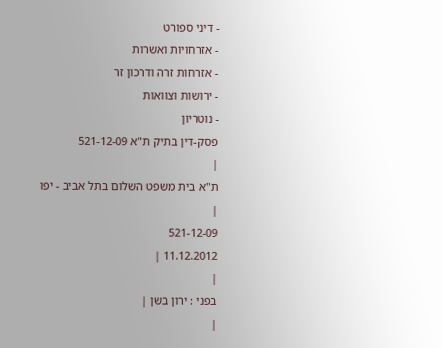- דיני ספורט
- אזרחויות ואשרות
- אזרחות זרה ודרכון זר
- ירושות וצוואות
- נוטריון
פסק-דין בתיק ת"א 521-12-09
|
ת"א בית משפט השלום בתל אביב - יפו |
521-12-09
11.12.2012 |
|
בפני : ירון בשן |
|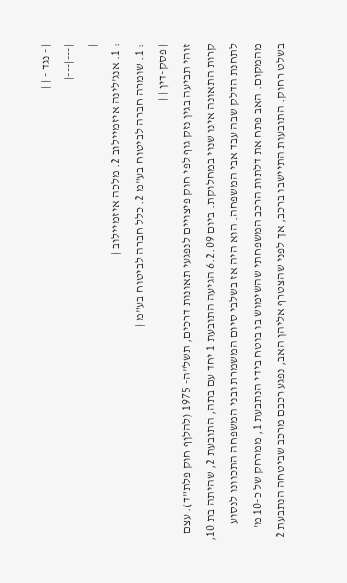| - נגד - | |
|---|---|
|
: 1. אנג'לינה איזמיילוב 2. מלכה איזמיילוב |
: 1. שומרה חברה לביטוח בע"מ 2. כלל חברה לביטוח בע"מ |
| פסק-דין | |
זוהי תביעה בגין נזק גוף לפי חוק פיצויים לנפגעי תאונות דרכים, תשל"ה- 1975 (להלןף חוק פלת"ד). עצם קרות התאונה אינו שנוי במחלוקת. ביום 6.2.09 הגיעה התובעת 1 יחד עם בתה, התובעת 2, שהיתה בת 10, לתחנת הדלק שבה עבד אבי המשפחה. הוא היה אז בשלבי סיום המשמרת ובני המשפחה התכוונו לנסוע מהמקום. האב פתח את דלתות הרכב המשפחתי שהשימוש בו בוטח בידי הנתבעת 1, ממרחק של כ-10 מ' בשלט רחוק. התובעות התיישבו ברכב, אך לפני שהצטרף אליהן האב, נפגע רכבם מרכב שביטחה הנתבעת 2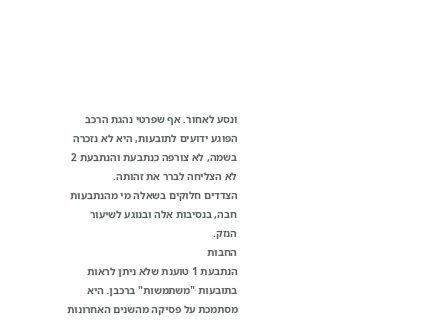ונסע לאחור. אף שפרטי נהגת הרכב הפוגע ידועים לתובעות, היא לא נזכרה בשמה, לא צורפה כנתבעת והנתבעת 2 לא הצליחה לברר את זהותה.
הצדדים חלוקים בשאלה מי מהנתבעות חבה, בנסיבות אלה ובנוגע לשיעור הנזק.
החבות
הנתבעת 1 טוענת שלא ניתן לראות בתובעות "משתמשות" ברכבן. היא מסתמכת על פסיקה מהשנים האחרונות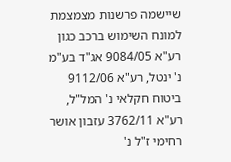שיישמה פרשנות מצמצמת למונח השימוש ברכב כגון רע"א 9084/05 אג"ד בע"מ נ' ינטל, רע"א 9112/06 ביטוח חקלאי נ' המל"ל, רע"א 3762/11 עזבון אושר רחימי ז"ל נ'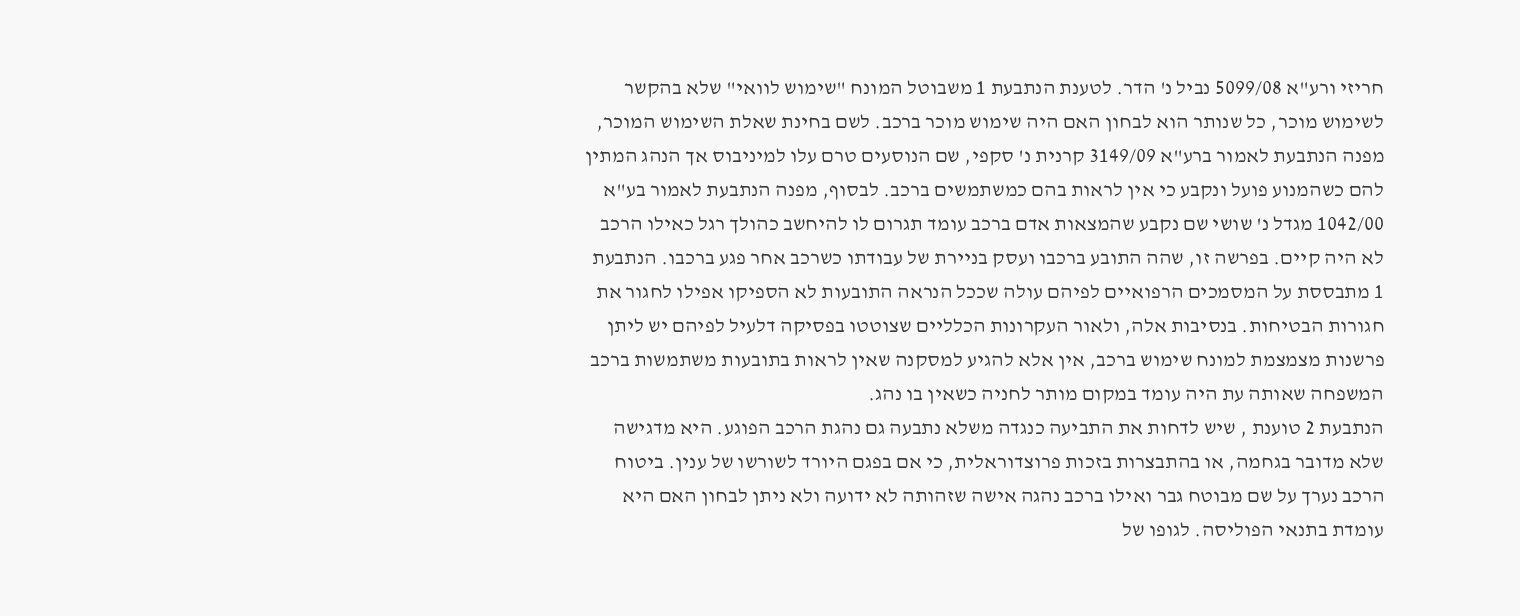חריזי ורע"א 5099/08 נביל נ' הדר. לטענת הנתבעת 1 משבוטל המונח "שימוש לוואי" שלא בהקשר לשימוש מוכר, כל שנותר הוא לבחון האם היה שימוש מוכר ברכב. לשם בחינת שאלת השימוש המוכר, מפנה הנתבעת לאמור ברע"א 3149/09 קרנית נ' סקפי, שם הנוסעים טרם עלו למיניבוס אך הנהג המתין להם כשהמנוע פועל ונקבע כי אין לראות בהם כמשתמשים ברכב. לבסוף, מפנה הנתבעת לאמור בע"א 1042/00 מגדל נ' שושי שם נקבע שהמצאות אדם ברכב עומד תגרום לו להיחשב כהולך רגל כאילו הרכב לא היה קיים. בפרשה זו, שהה התובע ברכבו ועסק בניירת של עבודתו כשרכב אחר פגע ברכבו. הנתבעת 1 מתבססת על המסמכים הרפואיים לפיהם עולה שככל הנראה התובעות לא הספיקו אפילו לחגור את חגורות הבטיחות. בנסיבות אלה, ולאור העקרונות הכלליים שצוטטו בפסיקה דלעיל לפיהם יש ליתן פרשנות מצמצמת למונח שימוש ברכב, אין אלא להגיע למסקנה שאין לראות בתובעות משתמשות ברכב המשפחה שאותה עת היה עומד במקום מותר לחניה כשאין בו נהג.
הנתבעת 2 טוענת , שיש לדחות את התביעה כנגדה משלא נתבעה גם נהגת הרכב הפוגע. היא מדגישה שלא מדובר בגחמה, או בהתבצרות בזכות פרוצדוראלית, כי אם בפגם היורד לשורשו של ענין. ביטוח הרכב נערך על שם מבוטח גבר ואילו ברכב נהגה אישה שזהותה לא ידועה ולא ניתן לבחון האם היא עומדת בתנאי הפוליסה. לגופו של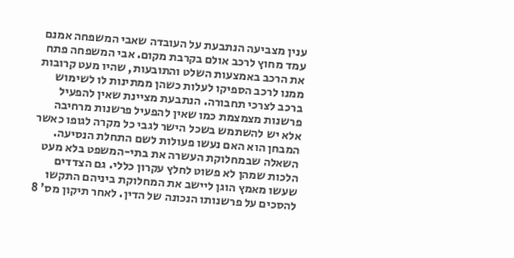ענין מצביעה הנתבעת על העובדה שאבי המשפחה אמנם עמד מחוץ לרכב אולם בקרבת מקום. אבי המשפחה פתח את הרכב באמצעות השלט והתובעות, שהיו מעט קרובות ממנו לרכב הספיקו לעלות כשהן ממתינות לו לשימוש ברכב לצרכי תחבורה. הנתבעת מציינת שאין להפעיל פרשנות מצמצמת כמו שאין להפעיל פרשנות מרחיבה אלא יש להשתמש בשכל הישר לגבי כל מקרה לגופו כאשר המבחן הוא האם נעשו פעולות לשם התחלת הנסיעה.
השאלה שבמחלוקת העשרה את בתי-המשפט בלא מעט הלכות שמהן לא פשוט לחלץ עקרון כללי. גם הצדדים שעשו מאמץ הוגן ליישב את המחלוקת ביניהם התקשו להסכים על פרשנותו הנכונה של הדין. לאחר תיקון מס' 8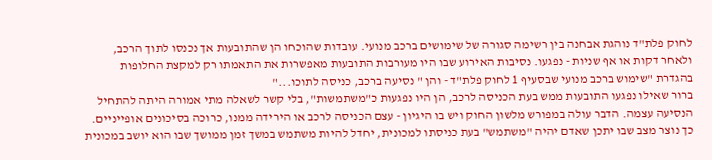לחוק פלת"ד נוהגת אבחנה בין רשימה סגורה של שימושים ברכב מנועי. עובדות שהוכחו הן שהתובעות אך נכנסו לתוך הרכב, ולאחר דקות או אף שניות - נפגעו. נסיבות האירוע שבו היו מעורבות התובעות מאפשרות את התאמתו רק למקצת החלופות בהגדרת "שימוש ברכב מנועי שבסעיף 1 לחוק פלת"ד - והן " נסיעה ברכב, כניסה לתוכו..."
ברור שאילו נפגעו התובעות ממש בעת הכניסה לרכב, הן היו נפגעות כ"משתמשות", בלי קשר לשאלה מתי אמורה היתה להתחיל הנסיעה עצמה. הדבר עולה במפורש מלשון החוק ויש בו היגיון - עצם הכניסה לרכב או הירידה ממנו, כרוכה בסיכונים אופייניים. כך נוצר מצב שבו יתכן שאדם יהיה "משתמש" בעת כניסתו למכונית, יחדל להיות משתמש במשך זמן ממושך שבו הוא יושב במכונית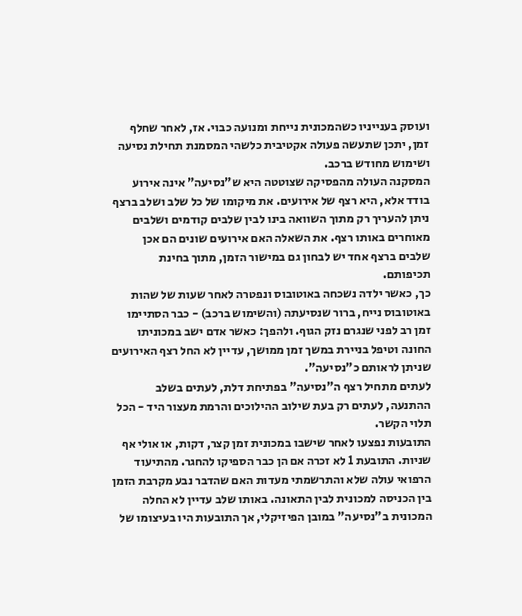ועוסק בענייניו כשהמכונית נייחת ומנועה כבוי. אז, לאחר שחלף זמן, יתכן שתעשה פעולה אקטיבית כלשהי המסמנת תחילת נסיעה ושימוש מחודש ברכב.
המסקנה העולה מהפסיקה שצוטטה היא ש"נסיעה" אינה אירוע בודד אלא, היא רצף של אירועים. את מיקומו של כל שלב ושלב ברצף ניתן להעריך רק מתוך השוואה בינו לבין שלבים קודמים ושלבים מאוחרים באותו רצף. את השאלה האם אירועים שונים הם אכן שלבים ברצף אחד יש לבחון גם במישור הזמן, מתוך בחינת תכיפותם.
כך, כאשר ילדה נשכחה באוטובוס ונפטרה לאחר שעות של שהות באוטובוס נייח, ברור שנסיעתה (והשימוש ברכב) - כבר הסתיימו זמן רב לפני שנגרם נזק הגוף. ולהפך: כאשר אדם ישב במכוניתו החונה וטיפל בניירת במשך זמן ממושך, עדיין לא החל רצף האירועים שניתן לראותם כ"נסיעה".
לעתים מתחיל רצף ה"נסיעה" בפתיחת דלת, לעתים בשלב ההתנעה, לעתים רק בעת שילוב ההילוכים והרמת מעצור היד - הכל תלוי הקשר.
התובעות נפצעו לאחר שישבו במכונית זמן קצר, דקות, או אולי אף שניות. התובעת 1 לא זכרה אם הן כבר הספיקו להחגר. מהתיעוד הרפואי עולה שלא והתרשמתי מעדות האם שהדבר נבע מקרבת הזמן בין הכניסה למכונית לבין התאונה. באותו שלב עדיין לא החלה המכונית ב"נסיעה" במובן הפיזיקלי, אך התובעות היו בעיצומו של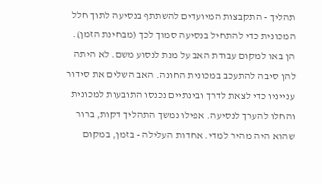תהליך - התקבצות המיועדים להשתתף בנסיעה לתוך חלל המכונית כדי להתחיל בנסיעה סמוך לכך (מבחינת הזמן). הן באו למקום עבודת האב על מנת לנסוע משם. לא היתה להן סיבה להתעכב במכונית החונה. האב השלים את סידור ענייניו כדי לצאת לדרך ובינתיים נכנסו התובעות למכונית והחלו להערך לנסיעה. אפילו נמשך התהליך דקות, ברור שהוא היה מהיר למדי. אחדות העלילה - בזמן, במקום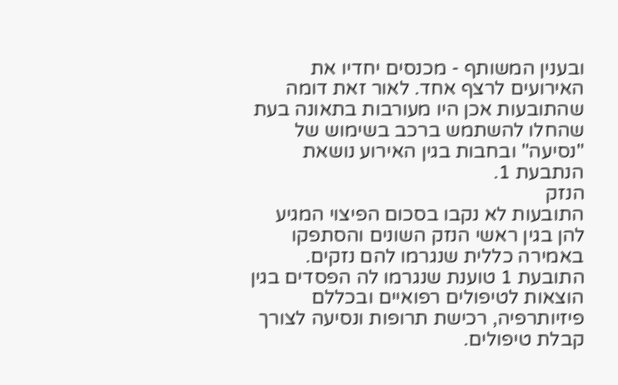ובענין המשותף - מכנסים יחדיו את האירועים לרצף אחד. לאור זאת דומה שהתובעות אכן היו מעורבות בתאונה בעת שהחלו להשתמש ברכב בשימוש של "נסיעה" ובחבות בגין האירוע נושאת הנתבעת 1.
הנזק
התובעות לא נקבו בסכום הפיצוי המגיע להן בגין ראשי הנזק השונים והסתפקו באמירה כללית שנגרמו להם נזקים. התובעת 1 טוענת שנגרמו לה הפסדים בגין הוצאות לטיפולים רפואיים ובכללם פיזיותרפיה, רכישת תרופות ונסיעה לצורך קבלת טיפולים.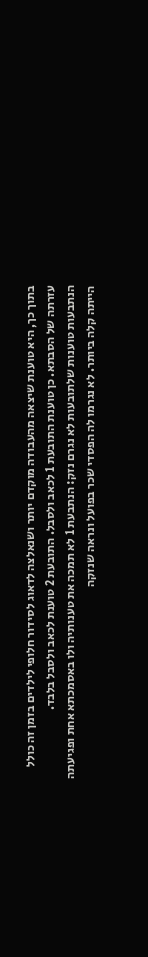בתוך כך, היא טוענת שיצאה מהעבודה מוקדם יותר ושנאלצה לדאוג לסידור חלופי לילדים בזמן זה כולל עזרתה של הסבתא. כן טוענת התובעת 1 לכאב ולסבל. התובעת 2 טוענת לכאב ולסבל בלבד.
הנתבעות טוענות שלתובעות לא נגרם נזק: הנתבעת 1 לא תמכה את טענותיה ולו באסמכתא אחת ופגיעתה הייתה קלה ביותר. לא נגרמו לה הפסדי שכר בפועל ונראה שנזקה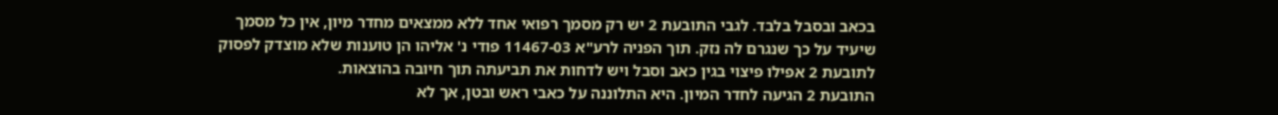בכאב ובסבל בלבד. לגבי התובעת 2 יש רק מסמך רפואי אחד ללא ממצאים מחדר מיון, אין כל מסמך שיעיד על כך שנגרם לה נזק. תוך הפניה לרע"א 11467-03 פודי נ' אליהו הן טוענות שלא מוצדק לפסוק לתובעת 2 אפילו פיצוי בגין כאב וסבל ויש לדחות את תביעתה תוך חיובה בהוצאות.
התובעת 2 הגיעה לחדר המיון. היא התלוננה על כאבי ראש ובטן, אך לא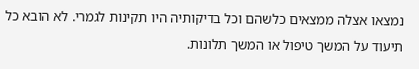נמצאו אצלה ממצאים כלשהם וכל בדיקותיה היו תקינות לגמרי. לא הובא כל תיעוד על המשך טיפול או המשך תלונות.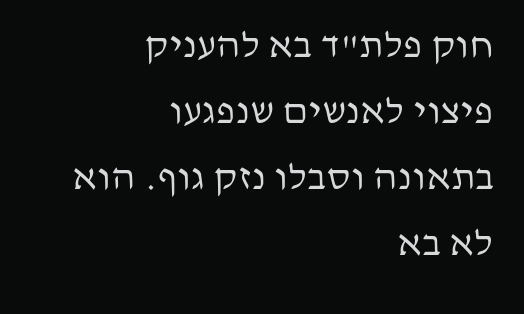חוק פלת"ד בא להעניק פיצוי לאנשים שנפגעו בתאונה וסבלו נזק גוף. הוא לא בא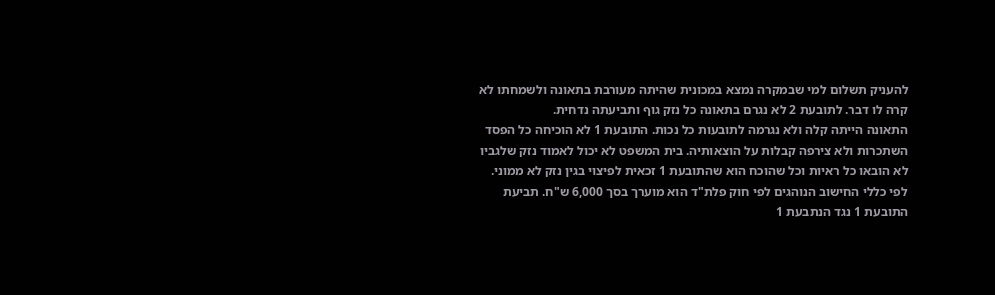להעניק תשלום למי שבמקרה נמצא במכונית שהיתה מעורבת בתאונה ולשמחתו לא קרה לו דבר. לתובעת 2 לא נגרם בתאונה כל נזק גוף ותביעתה נדחית.
התאונה הייתה קלה ולא נגרמה לתובעות כל נכות. התובעת 1 לא הוכיחה כל הפסד השתכרות ולא צירפה קבלות על הוצאותיה. בית המשפט לא יכול לאמוד נזק שלגביו לא הובאו כל ראיות וכל שהוכח הוא שהתובעת 1 זכאית לפיצוי בגין נזק לא ממוני. לפי כללי החישוב הנוהגים לפי חוק פלת"ד הוא מוערך בסך 6,000 ש"ח. תביעת התובעת 1 נגד הנתבעת 1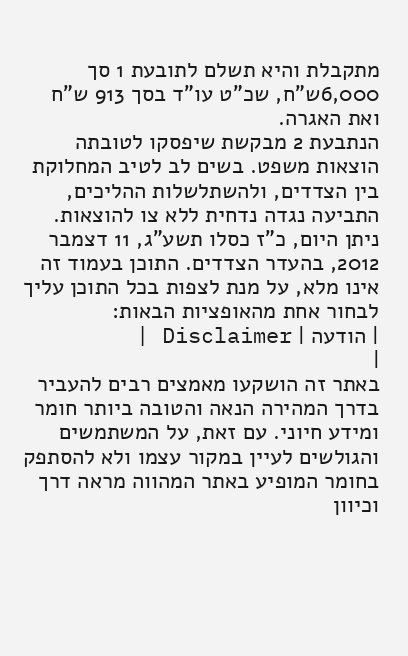מתקבלת והיא תשלם לתובעת 1 סך 6,000ש"ח, שכ"ט עו"ד בסך 913 ש"ח ואת האגרה.
הנתבעת 2 מבקשת שיפסקו לטובתה הוצאות משפט. בשים לב לטיב המחלוקת בין הצדדים, ולהשתלשלות ההליכים, התביעה נגדה נדחית ללא צו להוצאות.
ניתן היום, כ"ז כסלו תשע"ג, 11 דצמבר 2012, בהעדר הצדדים. התוכן בעמוד זה אינו מלא, על מנת לצפות בכל התוכן עליך לבחור אחת מהאופציות הבאות:
| הודעה | Disclaimer |
|
באתר זה הושקעו מאמצים רבים להעביר בדרך המהירה הנאה והטובה ביותר חומר ומידע חיוני. עם זאת, על המשתמשים והגולשים לעיין במקור עצמו ולא להסתפק בחומר המופיע באתר המהווה מראה דרך וכיוון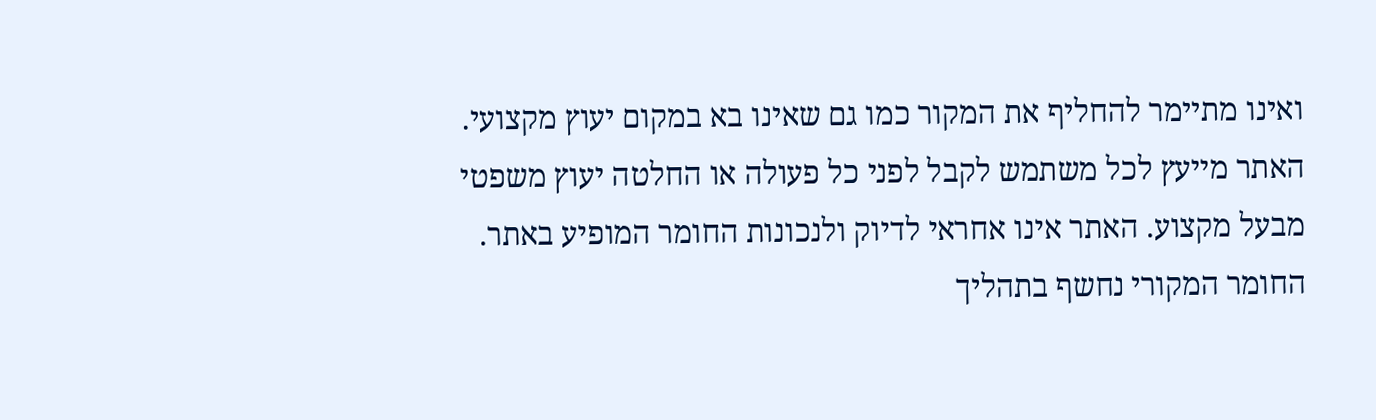ואינו מתיימר להחליף את המקור כמו גם שאינו בא במקום יעוץ מקצועי. האתר מייעץ לכל משתמש לקבל לפני כל פעולה או החלטה יעוץ משפטי מבעל מקצוע. האתר אינו אחראי לדיוק ולנכונות החומר המופיע באתר. החומר המקורי נחשף בתהליך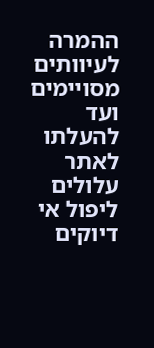ההמרה לעיוותים מסויימים ועד להעלתו לאתר עלולים ליפול אי דיוקים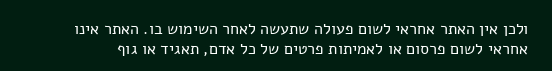ולכן אין האתר אחראי לשום פעולה שתעשה לאחר השימוש בו. האתר אינו אחראי לשום פרסום או לאמיתות פרטים של כל אדם, תאגיד או גוף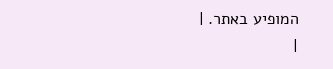המופיע באתר. |
|